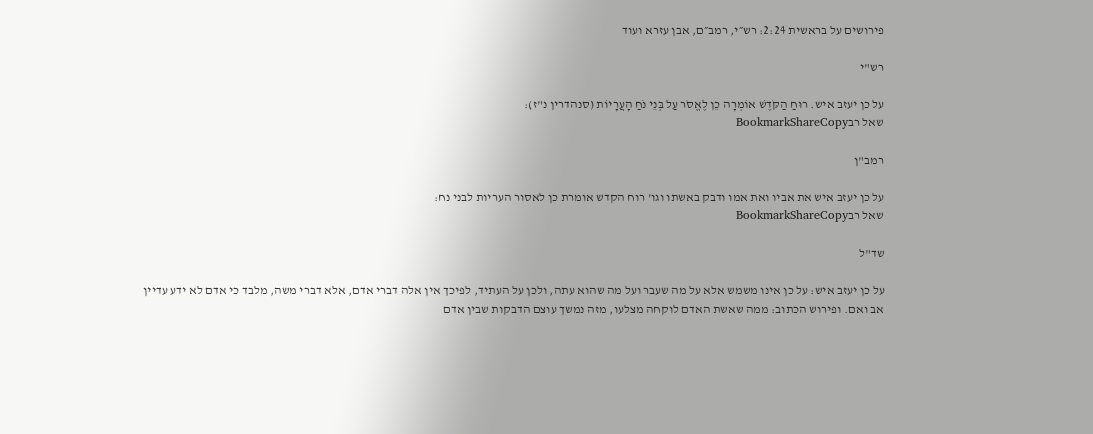פירושים על בראשית 2:24: רש״י, רמב״ם, אבן עזרא ועוד

רש"י

על כן יעזב איש. רוּחַ הַקֹּדֶשׁ אוֹמְרָה כֵן לֶאֱסֹר עַל בְּנֵי נֹחַ הָעֲרָיוֹת (סנהדרין נ"ז):
שאל רבBookmarkShareCopy

רמב"ן

על כן יעזב איש את אביו ואת אמו ודבק באשתו וגו' רוח הקדש אומרת כן לאסור העריות לבני נח:
שאל רבBookmarkShareCopy

שד"ל

על כן יעזב איש: על כן אינו משמש אלא על מה שעבר ועל מה שהוא עתה, ולכן על העתיד, לפיכך אין אלה דברי אדם, אלא דברי משה, מלבד כי אדם לא ידע עדיין אב ואם. ופירוש הכתוב: ממה שאשת האדם לוקחה מצלעו, מזה נמשך עוצם הדבקות שבין אדם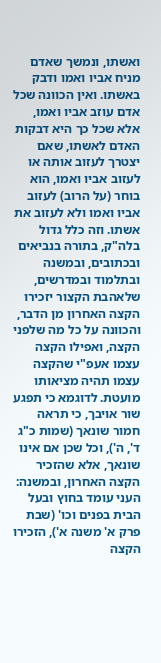ואשתו, ונמשך שאדם מניח אביו ואמו ודבק באשתו. ואין הכוונה שכל אדם עוזב אביו ואמו, אלא שכל כך היא דבקות האדם לאשתו, שאם יצטרך לעזוב אותה או לעזוב אביו ואמו, הוא בוחר (על הרוב) לעזוב אביו ואמו ולא לעזוב את אשתו. וזה כלל גדול בלה"ק, בתורה בנביאים ובכתובים, ובמשנה ובתלמוד ובמדרשים, שלאהבת הקצור יזכירו הקצה האחרון מן הדבר, והכוונה על כל מה שלפני הקצה, ואפילו הקצה עצמו אעפ"י שהקצה עצמו תהיה מציאותו מועטת. לדוגמא כי תפגע שור אויבך, כי תראה חמור שונאך (שמות כ"ג ד', ה'), וכל שכן אם אינו שונאך, אלא שהזכיר הקצה האחרון, ובמשנה: העני עומד בחוץ ובעל הבית בפנים וכו' (שבת פרק א' משנה א'), הזכירו הקצה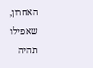האחרון, שאפילו תהיה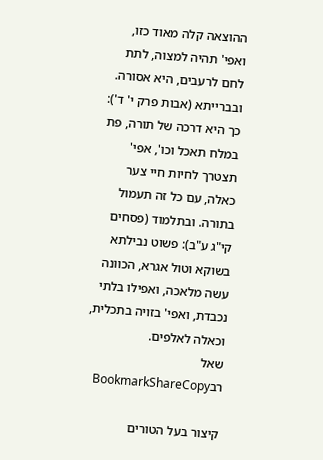ההוצאה קלה מאוד כזו, ואפי' תהיה למצוה, לתת לחם לרעבים, היא אסורה. ובברייתא (אבות פרק י' ד'): כך היא דרכה של תורה, פת במלח תאכל וכו', אפי' תצטרך לחיות חיי צער כאלה, עם כל זה תעמול בתורה. ובתלמוד (פסחים קי"ג ע"ב): פשוט נבילתא בשוקא וטול אגרא, הכוונה עשה מלאכה, ואפילו בלתי נכבדת, ואפי' בזויה בתכלית, וכאלה לאלפים.
שאל רבBookmarkShareCopy

קיצור בעל הטורים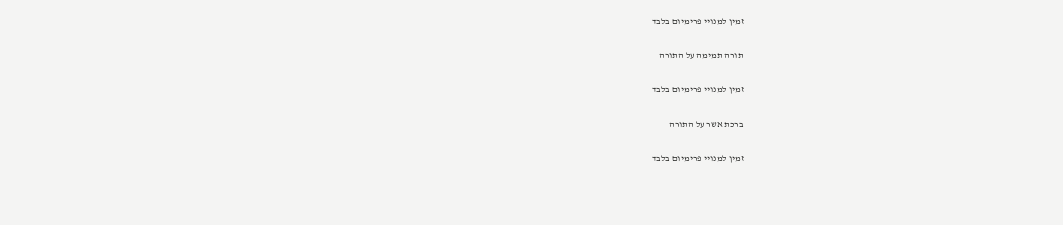זמין למנויי פרימיום בלבד

תורה תמימה על התורה

זמין למנויי פרימיום בלבד

ברכת אשר על התורה

זמין למנויי פרימיום בלבד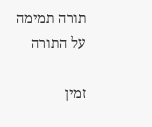תורה תמימה על התורה

זמין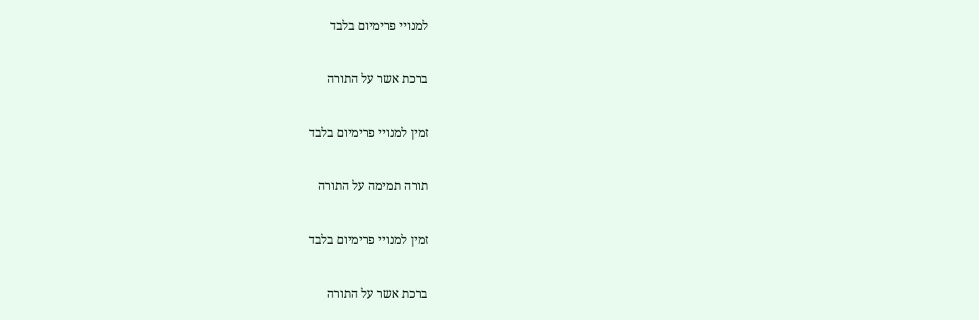למנויי פרימיום בלבד

ברכת אשר על התורה

זמין למנויי פרימיום בלבד

תורה תמימה על התורה

זמין למנויי פרימיום בלבד

ברכת אשר על התורה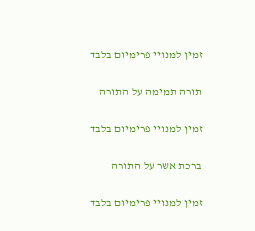זמין למנויי פרימיום בלבד

תורה תמימה על התורה

זמין למנויי פרימיום בלבד

ברכת אשר על התורה

זמין למנויי פרימיום בלבד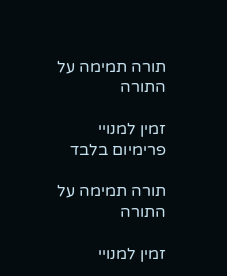תורה תמימה על התורה

זמין למנויי פרימיום בלבד

תורה תמימה על התורה

זמין למנויי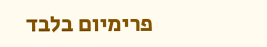פרימיום בלבד